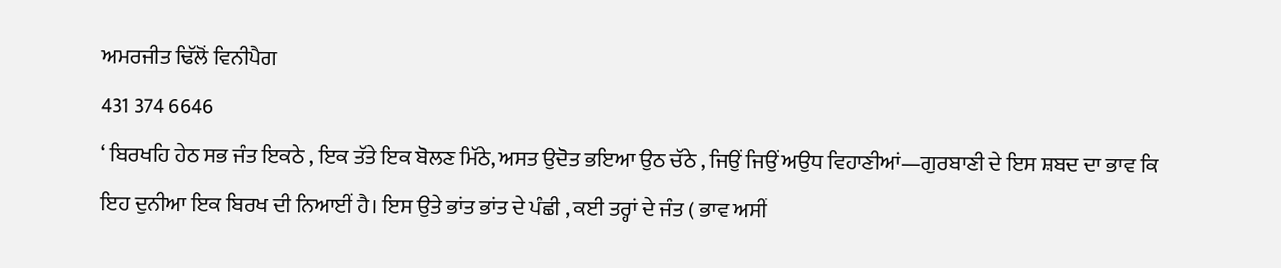ਅਮਰਜੀਤ ਢਿੱਲੋਂ ਵਿਨੀਪੈਗ
431 374 6646
‘ ਬਿਰਖਹਿ ਹੇਠ ਸਭ ਜੰਤ ਇਕਠੇ , ਇਕ ਤੱਤੇ ਇਕ ਬੋਲਣ ਮਿੱਠੇ, ਅਸਤ ਉਦੋਤ ਭਇਆ ਉਠ ਚੱਠੇ , ਜਿਉਂ ਜਿਉਂ ਅਉਧ ਵਿਹਾਣੀਆਂ—ਗੁਰਬਾਣੀ ਦੇ ਇਸ ਸ਼ਬਦ ਦਾ ਭਾਵ ਕਿ ਇਹ ਦੁਨੀਆ ਇਕ ਬਿਰਖ ਦੀ ਨਿਆਈਂ ਹੈ। ਇਸ ਉਤੇ ਭਾਂਤ ਭਾਂਤ ਦੇ ਪੰਛੀ , ਕਈ ਤਰ੍ਹਾਂ ਦੇ ਜੰਤ ( ਭਾਵ ਅਸੀਂ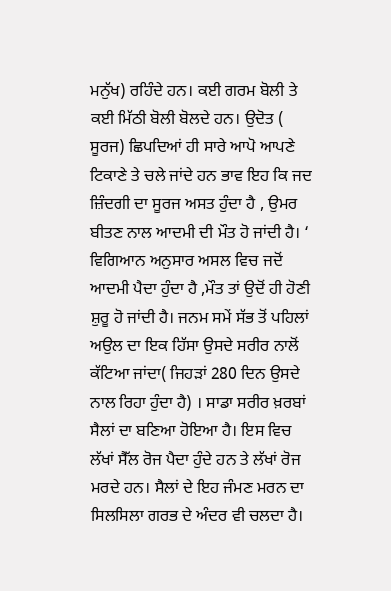ਮਨੁੱਖ) ਰਹਿੰਦੇ ਹਨ। ਕਈ ਗਰਮ ਬੋਲੀ ਤੇ ਕਈ ਮਿੱਠੀ ਬੋਲੀ ਬੋਲਦੇ ਹਨ। ਉਦੋਤ ( ਸੂਰਜ) ਛਿਪਦਿਆਂ ਹੀ ਸਾਰੇ ਆਪੋ ਆਪਣੇ ਟਿਕਾਣੇ ਤੇ ਚਲੇ ਜਾਂਦੇ ਹਨ ਭਾਵ ਇਹ ਕਿ ਜਦ ਜ਼ਿੰਦਗੀ ਦਾ ਸੂਰਜ ਅਸਤ ਹੁੰਦਾ ਹੈ , ਉਮਰ ਬੀਤਣ ਨਾਲ ਆਦਮੀ ਦੀ ਮੌਤ ਹੋ ਜਾਂਦੀ ਹੈ। ‘ ਵਿਗਿਆਨ ਅਨੁਸਾਰ ਅਸਲ ਵਿਚ ਜਦੋਂ ਆਦਮੀ ਪੈਦਾ ਹੁੰਦਾ ਹੈ ,ਮੌਤ ਤਾਂ ਉਦੋਂ ਹੀ ਹੋਣੀ ਸ਼ੁਰੂ ਹੋ ਜਾਂਦੀ ਹੈ। ਜਨਮ ਸਮੇਂ ਸੱਭ ਤੋਂ ਪਹਿਲਾਂ ਅਉਲ ਦਾ ਇਕ ਹਿੱਸਾ ਉਸਦੇ ਸਰੀਰ ਨਾਲੋਂ ਕੱਟਿਆ ਜਾਂਦਾ( ਜਿਹੜਾਂ 280 ਦਿਨ ਉਸਦੇ ਨਾਲ ਰਿਹਾ ਹੁੰਦਾ ਹੈ) । ਸਾਡਾ ਸਰੀਰ ਖ਼ਰਬਾਂ ਸੈਲਾਂ ਦਾ ਬਣਿਆ ਹੋਇਆ ਹੈ। ਇਸ ਵਿਚ ਲੱਖਾਂ ਸੈੱਲ ਰੋਜ ਪੈਦਾ ਹੁੰਦੇ ਹਨ ਤੇ ਲੱਖਾਂ ਰੋਜ ਮਰਦੇ ਹਨ। ਸੈਲਾਂ ਦੇ ਇਹ ਜੰਮਣ ਮਰਨ ਦਾ ਸਿਲਸਿਲਾ ਗਰਭ ਦੇ ਅੰਦਰ ਵੀ ਚਲਦਾ ਹੈ।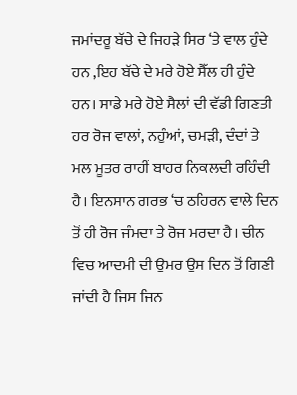ਜਮਾਂਦਰੂ ਬੱਚੇ ਦੇ ਜਿਹੜੇ ਸਿਰ ‘ਤੇ ਵਾਲ ਹੁੰਦੇ ਹਨ ,ਇਹ ਬੱਚੇ ਦੇ ਮਰੇ ਹੋਏ ਸੈੱਲ ਹੀ ਹੁੰਦੇ ਹਨ। ਸਾਡੇ ਮਰੇ ਹੋਏ ਸੈਲਾਂ ਦੀ ਵੱਡੀ ਗਿਣਤੀ ਹਰ ਰੋਜ ਵਾਲਾਂ, ਨਹੁੰਆਂ, ਚਮੜੀ, ਦੰਦਾਂ ਤੇ ਮਲ ਮੂਤਰ ਰਾਹੀਂ ਬਾਹਰ ਨਿਕਲਦੀ ਰਹਿੰਦੀ ਹੈ। ਇਨਸਾਨ ਗਰਭ ‘ਚ ਠਹਿਰਨ ਵਾਲੇ ਦਿਨ ਤੋਂ ਹੀ ਰੋਜ ਜੰਮਦਾ ਤੇ ਰੋਜ ਮਰਦਾ ਹੈ। ਚੀਨ ਵਿਚ ਆਦਮੀ ਦੀ ਉਮਰ ਉਸ ਦਿਨ ਤੋਂ ਗਿਣੀ ਜਾਂਦੀ ਹੈ ਜਿਸ ਜਿਨ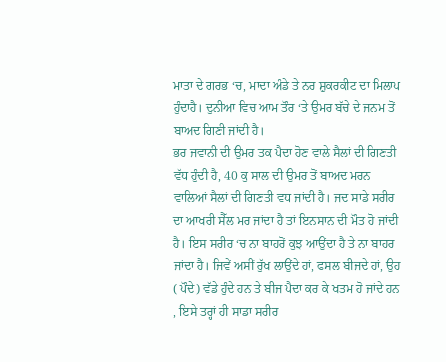ਮਾਤਾ ਦੇ ਗਰਭ ‘ਚ, ਮਾਦਾ ਅੰਡੇ ਤੇ ਨਰ ਸ਼ੁਕਰਕੀਟ ਦਾ ਮਿਲਾਪ ਹੁੰਦਾਹੈ। ਦੁਨੀਆ ਵਿਚ ਆਮ ਤੌਰ ‘ਤੇ ਉਮਰ ਬੱਚੇ ਦੇ ਜਨਮ ਤੋਂ ਬਾਅਦ ਗਿਣੀ ਜਾਂਦੀ ਹੈ।
ਭਰ ਜਵਾਨੀ ਦੀ ਉਮਰ ਤਕ ਪੈਦਾ ਹੋਣ ਵਾਲੇ ਸੈਲਾਂ ਦੀ ਗਿਣਤੀ ਵੱਧ ਹੁੰਦੀ ਹੈ, 40 ਕੁ ਸਾਲ ਦੀ ਉਮਰ ਤੋਂ ਬਾਅਦ ਮਰਨ ਵਾਲਿਆਂ ਸੈਲਾਂ ਦੀ ਗਿਣਤੀ ਵਧ ਜਾਂਦੀ ਹੈ। ਜਦ ਸਾਡੇ ਸਰੀਰ ਦਾ ਆਖਰੀ ਸੈੱਲ ਮਰ ਜਾਂਦਾ ਹੈ ਤਾਂ ਇਨਸਾਨ ਦੀ ਮੌਤ ਹੋ ਜਾਂਦੀ ਹੈ। ਇਸ ਸਰੀਰ ‘ਚ ਨਾ ਬਾਹਰੋਂ ਕੁਝ ਆਉਂਦਾ ਹੈ ਤੇ ਨਾ ਬਾਹਰ ਜਾਂਦਾ ਹੈ। ਜਿਵੇਂ ਅਸੀਂ ਰੁੱਖ ਲਾਉਂਦੇ ਹਾਂ, ਫਸਲ ਬੀਜਦੇ ਹਾਂ, ਉਹ ( ਪੌਦੇ) ਵੱਡੇ ਹੁੰਦੇ ਹਨ ਤੇ ਬੀਜ ਪੈਦਾ ਕਰ ਕੇ ਖਤਮ ਹੋ ਜਾਂਦੇ ਹਨ , ਇਸੇ ਤਰ੍ਹਾਂ ਹੀ ਸਾਡਾ ਸਰੀਰ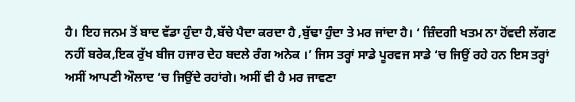ਹੈ। ਇਹ ਜਨਮ ਤੋਂ ਬਾਦ ਵੱਡਾ ਹੁੰਦਾ ਹੈ,ਬੱਚੇ ਪੈਦਾ ਕਰਦਾ ਹੈ ,ਬੁੱਢਾ ਹੁੰਦਾ ਤੇ ਮਰ ਜਾਂਦਾ ਹੈ। ‘ ਜ਼ਿੰਦਗੀ ਖਤਮ ਨਾ ਹੋਂਵਦੀ ਲੱਗਣ ਨਹੀਂ ਬਰੇਕ,ਇਕ ਰੁੱਖ ਬੀਜ ਹਜਾਰ ਦੇਹ ਬਦਲੇ ਰੰਗ ਅਨੇਕ ।’ ਜਿਸ ਤਰ੍ਹਾਂ ਸਾਡੇ ਪੂਰਵਜ ਸਾਡੇ ‘ਚ ਜਿਉਂ ਰਹੇ ਹਨ ਇਸ ਤਰ੍ਹਾਂ ਅਸੀਂ ਆਪਣੀ ਔਲਾਦ ‘ਚ ਜਿਉਂਦੇ ਰਹਾਂਗੇ। ਅਸੀਂ ਵੀ ਹੈ ਮਰ ਜਾਵਣਾ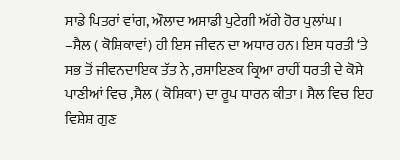ਸਾਡੇ ਪਿਤਰਾਂ ਵਾਂਗ, ਔਲਾਦ ਅਸਾਡੀ ਪੁਟੇਗੀ ਅੱਗੇ ਹੋਰ ਪੁਲਾਂਘ।
–ਸੈਲ ( ਕੋਸ਼ਿਕਾਵਾਂ) ਹੀ ਇਸ ਜੀਵਨ ਦਾ ਅਧਾਰ ਹਨ। ਇਸ ਧਰਤੀ ‘ਤੇ ਸਭ ਤੋਂ ਜੀਵਨਦਾਇਕ ਤੱਤ ਨੇ ,ਰਸਾਇਣਕ ਕ੍ਰਿਆ ਰਾਹੀਂ ਧਰਤੀ ਦੇ ਕੋਸੇ ਪਾਣੀਆਂ ਵਿਚ ,ਸੈਲ ( ਕੋਸ਼ਿਕਾ) ਦਾ ਰੂਪ ਧਾਰਨ ਕੀਤਾ। ਸੈਲ ਵਿਚ ਇਹ ਵਿਸ਼ੇਸ਼ ਗੁਣ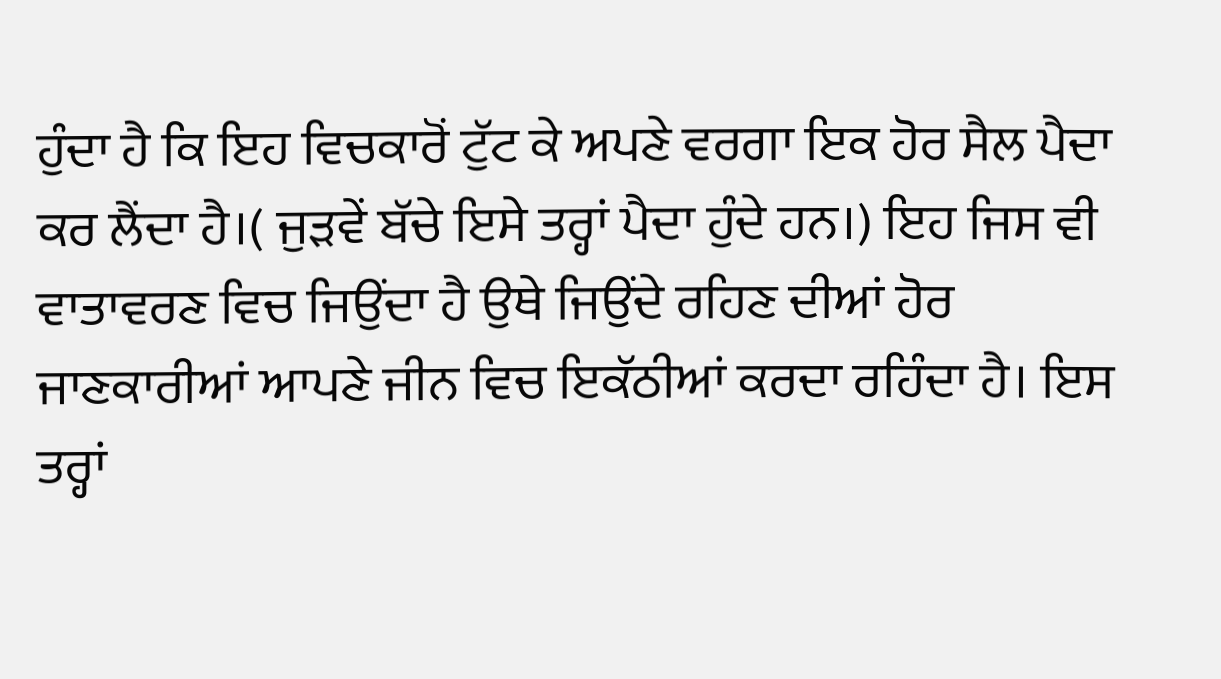ਹੁੰਦਾ ਹੈ ਕਿ ਇਹ ਵਿਚਕਾਰੋਂ ਟੁੱਟ ਕੇ ਅਪਣੇ ਵਰਗਾ ਇਕ ਹੋਰ ਸੈਲ ਪੈਦਾ ਕਰ ਲੈਂਦਾ ਹੈ।( ਜੁੜਵੇਂ ਬੱਚੇ ਇਸੇ ਤਰ੍ਹਾਂ ਪੈਦਾ ਹੁੰਦੇ ਹਨ।) ਇਹ ਜਿਸ ਵੀ ਵਾਤਾਵਰਣ ਵਿਚ ਜਿਉਂਦਾ ਹੈ ਉਥੇ ਜਿਉਂਦੇ ਰਹਿਣ ਦੀਆਂ ਹੋਰ ਜਾਣਕਾਰੀਆਂ ਆਪਣੇ ਜੀਨ ਵਿਚ ਇਕੱਠੀਆਂ ਕਰਦਾ ਰਹਿੰਦਾ ਹੈ। ਇਸ ਤਰ੍ਹਾਂ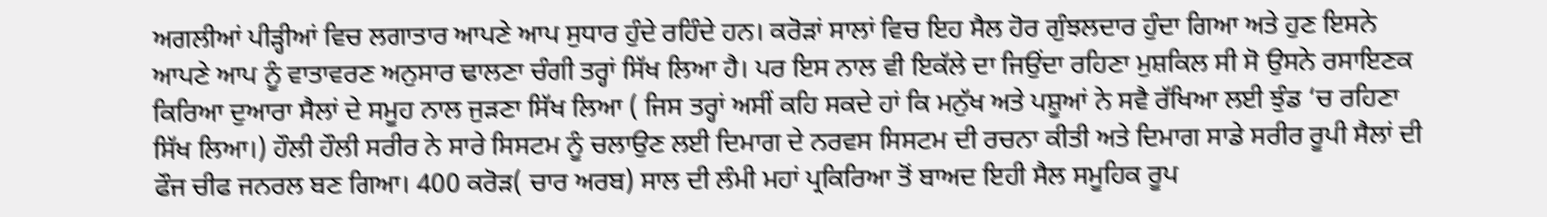ਅਗਲੀਆਂ ਪੀੜ੍ਹੀਆਂ ਵਿਚ ਲਗਾਤਾਰ ਆਪਣੇ ਆਪ ਸੁਧਾਰ ਹੁੰਦੇ ਰਹਿੰਦੇ ਹਨ। ਕਰੋੜਾਂ ਸਾਲਾਂ ਵਿਚ ਇਹ ਸੈਲ ਹੋਰ ਗੁੰਝਲਦਾਰ ਹੁੰਦਾ ਗਿਆ ਅਤੇ ਹੁਣ ਇਸਨੇ ਆਪਣੇ ਆਪ ਨੂੰ ਵਾਤਾਵਰਣ ਅਨੁਸਾਰ ਢਾਲਣਾ ਚੰਗੀ ਤਰ੍ਹਾਂ ਸਿੱਖ ਲਿਆ ਹੈ। ਪਰ ਇਸ ਨਾਲ ਵੀ ਇਕੱਲੇ ਦਾ ਜਿਉਂਦਾ ਰਹਿਣਾ ਮੁਸ਼ਕਿਲ ਸੀ ਸੋ ਉਸਨੇ ਰਸਾਇਣਕ ਕਿਰਿਆ ਦੁਆਰਾ ਸੈਲਾਂ ਦੇ ਸਮੂਹ ਨਾਲ ਜੁੜਣਾ ਸਿੱਖ ਲਿਆ ( ਜਿਸ ਤਰ੍ਹਾਂ ਅਸੀਂ ਕਹਿ ਸਕਦੇ ਹਾਂ ਕਿ ਮਨੁੱਖ ਅਤੇ ਪਸ਼ੂਆਂ ਨੇ ਸਵੈ ਰੱਖਿਆ ਲਈ ਝੁੰਡ ‘ਚ ਰਹਿਣਾ ਸਿੱਖ ਲਿਆ।) ਹੌਲੀ ਹੌਲੀ ਸਰੀਰ ਨੇ ਸਾਰੇ ਸਿਸਟਮ ਨੂੰ ਚਲਾਉਣ ਲਈ ਦਿਮਾਗ ਦੇ ਨਰਵਸ ਸਿਸਟਮ ਦੀ ਰਚਨਾ ਕੀਤੀ ਅਤੇ ਦਿਮਾਗ ਸਾਡੇ ਸਰੀਰ ਰੂਪੀ ਸੈਲਾਂ ਦੀ ਫੌਜ ਚੀਫ ਜਨਰਲ ਬਣ ਗਿਆ। 400 ਕਰੋੜ( ਚਾਰ ਅਰਬ) ਸਾਲ ਦੀ ਲੰਮੀ ਮਹਾਂ ਪ੍ਰਕਿਰਿਆ ਤੋਂ ਬਾਅਦ ਇਹੀ ਸੈਲ ਸਮੂਹਿਕ ਰੂਪ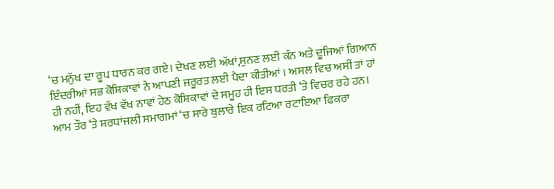‘ਚ ਮਨੁੱਖ ਦਾ ਰੂਪ ਧਾਰਨ ਕਰ ਗਏ। ਦੇਖਣ ਲਈ ਅੱਖਾਂ,ਸੁਨਣ ਲਈ ਕੰਨ ਅਤੇ ਦੂਜਿਆਂ ਗਿਆਨ ਇੰਦਰੀਆਂ ਸਭ ਕੋਸ਼ਿਕਾਵਾਂ ਨੇ ਆਪਣੀ ਜਰੂਰਤ ਲਈ ਪੈਦਾ ਕੀਤੀਆਂ । ਅਸਲ ਵਿਚ ਅਸੀਂ ਤਾਂ ਹਾਂ ਹੀ ਨਹੀਂ, ਇਹ ਵੱਖ ਵੱਖ ਨਾਵਾਂ ਹੇਠ ਕੋਸ਼ਿਕਾਵਾਂ ਦੇ ਸਮੂਹ ਹੀ ਇਸ ਧਰਤੀ ‘ਤੇ ਵਿਚਰ ਰਹੇ ਹਨ।
ਆਮ ਤੌਰ ‘ਤੇ ਸ਼ਰਧਾਂਜਲੀ ਸਮਾਗਮਾਂ ‘ਚ ਸਾਰੇ ਬੁਲਾਰੇ ਇਕ ਰਟਿਆ ਰਟਾਇਆ ਫਿਕਰਾ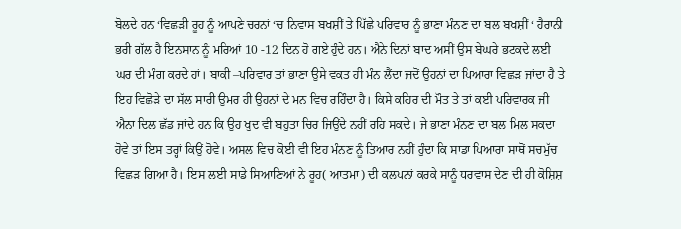ਬੋਲਦੇ ਹਨ ‘ਵਿਛੜੀ ਰੂਹ ਨੂੰ ਆਪਣੇ ਚਰਨਾਂ ‘ਚ ਨਿਵਾਸ ਬਖਸ਼ੀਂ ਤੇ ਪਿੱਛੇ ਪਰਿਵਾਰ ਨੂੰ ਭਾਣਾ ਮੰਨਣ ਦਾ ਬਲ ਬਖਸ਼ੀਂ ‘ ਹੈਰਾਨੀ ਭਰੀ ਗੱਲ ਹੈ ਇਨਸਾਨ ਨੂੰ ਮਰਿਆਂ 10 -12 ਦਿਨ ਹੋ ਗਏ ਹੁੰਦੇ ਹਨ। ਐਨੇ ਦਿਨਾਂ ਬਾਦ ਅਸੀਂ ਉਸ ਬੇਘਰੇ ਭਟਕਦੇ ਲਈ ਘਰ ਦੀ ਮੰਗ ਕਰਦੇ ਹਾਂ। ਬਾਕੀ –ਪਰਿਵਾਰ ਤਾਂ ਭਾਣਾ ਉਸੇ ਵਕਤ ਹੀ ਮੰਨ ਲੈਂਦਾ ਜਦੋਂ ਉਹਨਾਂ ਦਾ ਪਿਆਰਾ ਵਿਛੜ ਜਾਂਦਾ ਹੈ ਤੇ ਇਹ ਵਿਛੋੜੇ ਦਾ ਸੱਲ ਸਾਰੀ ਉਮਰ ਹੀ ਉਹਨਾਂ ਦੇ ਮਨ ਵਿਚ ਰਹਿੰਦਾ ਹੈ। ਕਿਸੇ ਕਹਿਰ ਦੀ ਮੌਤ ਤੇ ਤਾਂ ਕਈ ਪਰਿਵਾਰਕ ਜੀ ਐਨਾ ਦਿਲ ਛੱਡ ਜਾਂਦੇ ਹਨ ਕਿ ਉਹ ਖੁਦ ਵੀ ਬਹੁਤਾ ਚਿਰ ਜਿਉਂਦੇ ਨਹੀਂ ਰਹਿ ਸਕਦੇ। ਜੇ ਭਾਣਾ ਮੰਨਣ ਦਾ ਬਲ ਮਿਲ ਸਕਦਾ ਹੋਵੇ ਤਾਂ ਇਸ ਤਰ੍ਹਾਂ ਕਿਉਂ ਹੋਵੇ। ਅਸਲ ਵਿਚ ਕੋਈ ਵੀ ਇਹ ਮੰਨਣ ਨੂੰ ਤਿਆਰ ਨਹੀਂ ਹੁੰਦਾ ਕਿ ਸਾਡਾ ਪਿਆਰਾ ਸਾਥੋਂ ਸਚਮੁੱਚ ਵਿਛੜ ਗਿਆ ਹੈ। ਇਸ ਲਈ ਸਾਡੇ ਸਿਆਣਿਆਂ ਨੇ ਰੂਹ( ਆਤਮਾ) ਦੀ ਕਲਪਨਾਂ ਕਰਕੇ ਸਾਨੂੰ ਧਰਵਾਸ ਦੇਣ ਦੀ ਹੀ ਕੋਸ਼ਿਸ਼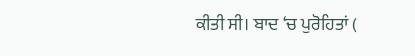ਕੀਤੀ ਸੀ। ਬਾਦ ‘ਚ ਪੁਰੋਹਿਤਾਂ (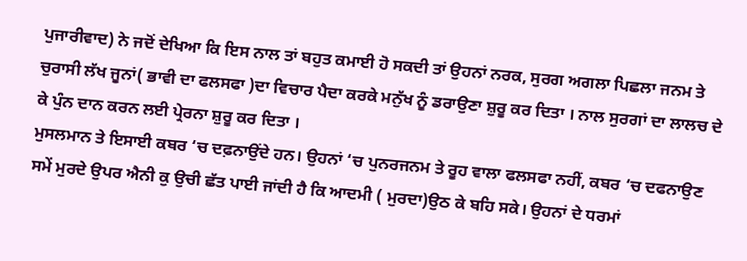ਪੁਜਾਰੀਵਾਦ) ਨੇ ਜਦੋਂ ਦੇਖਿਆ ਕਿ ਇਸ ਨਾਲ ਤਾਂ ਬਹੁਤ ਕਮਾਈ ਹੋ ਸਕਦੀ ਤਾਂ ਉਹਨਾਂ ਨਰਕ, ਸੁਰਗ ਅਗਲਾ ਪਿਛਲਾ ਜਨਮ ਤੇ ਚੁਰਾਸੀ ਲੱਖ ਜੂਨਾਂ( ਭਾਵੀ ਦਾ ਫਲਸਫਾ )ਦਾ ਵਿਚਾਰ ਪੈਦਾ ਕਰਕੇ ਮਨੁੱਖ ਨੂੰ ਡਰਾਉਣਾ ਸ਼ੁਰੂ ਕਰ ਦਿਤਾ । ਨਾਲ ਸੁਰਗਾਂ ਦਾ ਲਾਲਚ ਦੇ ਕੇ ਪੁੰਨ ਦਾਨ ਕਰਨ ਲਈ ਪ੍ਰੇਰਨਾ ਸ਼ੁਰੂ ਕਰ ਦਿਤਾ ।
ਮੁਸਲਮਾਨ ਤੇ ਇਸਾਈ ਕਬਰ ‘ਚ ਦਫ਼ਨਾਉਂਦੇ ਹਨ। ਉਹਨਾਂ ‘ਚ ਪੁਨਰਜਨਮ ਤੇ ਰੂਹ ਵਾਲਾ ਫਲਸਫਾ ਨਹੀਂ, ਕਬਰ ‘ਚ ਦਫਨਾਉਣ ਸਮੇਂ ਮੁਰਦੇ ਉਪਰ ਐਨੀ ਕੁ ਉਚੀ ਛੱਤ ਪਾਈ ਜਾਂਦੀ ਹੈ ਕਿ ਆਦਮੀ ( ਮੁਰਦਾ)ਉਠ ਕੇ ਬਹਿ ਸਕੇ। ਉਹਨਾਂ ਦੇ ਧਰਮਾਂ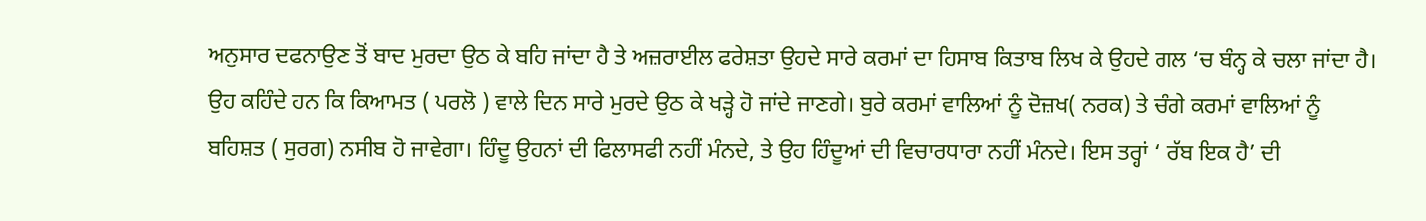ਅਨੁਸਾਰ ਦਫਨਾਉਣ ਤੋਂ ਬਾਦ ਮੁਰਦਾ ਉਠ ਕੇ ਬਹਿ ਜਾਂਦਾ ਹੈ ਤੇ ਅਜ਼ਰਾਈਲ ਫਰੇਸ਼ਤਾ ਉਹਦੇ ਸਾਰੇ ਕਰਮਾਂ ਦਾ ਹਿਸਾਬ ਕਿਤਾਬ ਲਿਖ ਕੇ ਉਹਦੇ ਗਲ ‘ਚ ਬੰਨ੍ਹ ਕੇ ਚਲਾ ਜਾਂਦਾ ਹੈ। ਉਹ ਕਹਿੰਦੇ ਹਨ ਕਿ ਕਿਆਮਤ ( ਪਰਲੋ ) ਵਾਲੇ ਦਿਨ ਸਾਰੇ ਮੁਰਦੇ ਉਠ ਕੇ ਖੜ੍ਹੇ ਹੋ ਜਾਂਦੇ ਜਾਣਗੇ। ਬੁਰੇ ਕਰਮਾਂ ਵਾਲਿਆਂ ਨੂੰ ਦੋਜ਼ਖ( ਨਰਕ) ਤੇ ਚੰਗੇ ਕਰਮਾਂ ਵਾਲਿਆਂ ਨੂੰ ਬਹਿਸ਼ਤ ( ਸੁਰਗ) ਨਸੀਬ ਹੋ ਜਾਵੇਗਾ। ਹਿੰਦੂ ਉਹਨਾਂ ਦੀ ਫਿਲਾਸਫੀ ਨਹੀਂ ਮੰਨਦੇ, ਤੇ ਉਹ ਹਿੰਦੂਆਂ ਦੀ ਵਿਚਾਰਧਾਰਾ ਨਹੀਂ ਮੰਨਦੇ। ਇਸ ਤਰ੍ਹਾਂ ‘ ਰੱਬ ਇਕ ਹੈ’ ਦੀ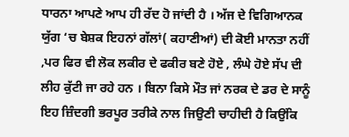ਧਾਰਨਾ ਆਪਣੇ ਆਪ ਹੀ ਰੱਦ ਹੋ ਜਾਂਦੀ ਹੈ । ਅੱਜ ਦੇ ਵਿਗਿਆਨਕ ਯੁੱਗ ‘ਚ ਬੇਸ਼ਕ ਇਹਨਾਂ ਗੱਲਾਂ( ਕਹਾਣੀਆਂ) ਦੀ ਕੋਈ ਮਾਨਤਾ ਨਹੀਂ ,ਪਰ ਫਿਰ ਵੀ ਲੋਕ ਲਕੀਰ ਦੇ ਫਕੀਰ ਬਣੇ ਹੋਏ , ਲੰਘੇ ਹੋਏ ਸੱਪ ਦੀ ਲੀਹ ਕੁੱਟੀ ਜਾ ਰਹੇ ਹਨ । ਬਿਨਾ ਕਿਸੇ ਮੌਤ ਜਾਂ ਨਰਕ ਦੇ ਡਰ ਦੇ ਸਾਨੂੰ ਇਹ ਜ਼ਿੰਦਗੀ ਭਰਪੂਰ ਤਰੀਕੇ ਨਾਲ ਜਿਉਣੀ ਚਾਹੀਦੀ ਹੈ ਕਿਉਂਕਿ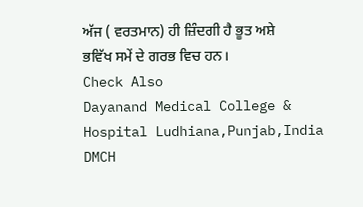ਅੱਜ ( ਵਰਤਮਾਨ) ਹੀ ਜ਼ਿੰਦਗੀ ਹੈ ਭੂਤ ਅਸ਼ੇ ਭਵਿੱਖ ਸਮੇਂ ਦੇ ਗਰਭ ਵਿਚ ਹਨ।
Check Also
Dayanand Medical College & Hospital Ludhiana,Punjab,India
DMCH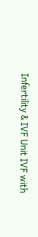Infertility & IVF Unit IVF with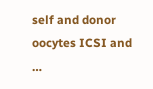self and donor oocytes ICSI and …